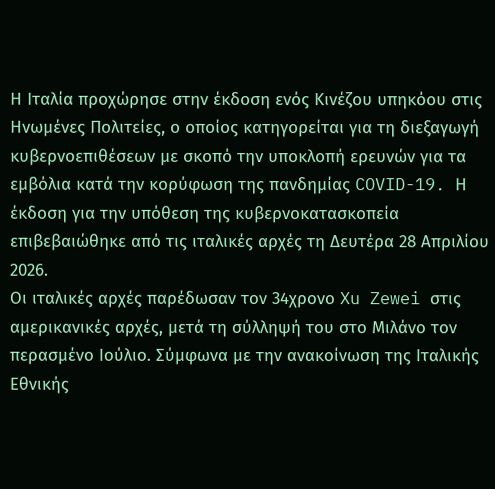Η Ιταλία προχώρησε στην έκδοση ενός Κινέζου υπηκόου στις Ηνωμένες Πολιτείες, ο οποίος κατηγορείται για τη διεξαγωγή κυβερνοεπιθέσεων με σκοπό την υποκλοπή ερευνών για τα εμβόλια κατά την κορύφωση της πανδημίας COVID-19. Η έκδοση για την υπόθεση της κυβερνοκατασκοπεία επιβεβαιώθηκε από τις ιταλικές αρχές τη Δευτέρα 28 Απριλίου 2026.
Οι ιταλικές αρχές παρέδωσαν τον 34χρονο Xu Zewei στις αμερικανικές αρχές, μετά τη σύλληψή του στο Μιλάνο τον περασμένο Ιούλιο. Σύμφωνα με την ανακοίνωση της Ιταλικής Εθνικής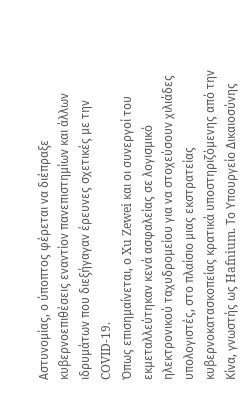Αστυνομίας, ο ύποπτος φέρεται να διέπραξε κυβερνοεπιθέσεις εναντίον πανεπιστημίων και άλλων ιδρυμάτων που διεξήγαγαν έρευνες σχετικές με την COVID-19.
Όπως επισημαίνεται, ο Xu Zewei και οι συνεργοί του εκμεταλλεύτηκαν κενά ασφαλείας σε λογισμικό ηλεκτρονικού ταχυδρομείου για να στοχεύσουν χιλιάδες υπολογιστές, στο πλαίσιο μιας εκστρατείας κυβερνοκατασκοπείας κρατικά υποστηριζόμενης από την Κίνα, γνωστής ως Hafnium. Το Υπουργείο Δικαιοσύνης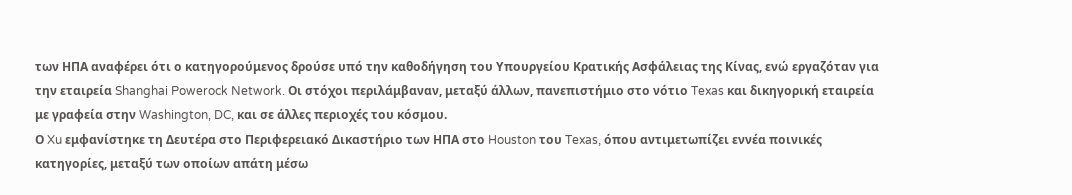των ΗΠΑ αναφέρει ότι ο κατηγορούμενος δρούσε υπό την καθοδήγηση του Υπουργείου Κρατικής Ασφάλειας της Κίνας, ενώ εργαζόταν για την εταιρεία Shanghai Powerock Network. Οι στόχοι περιλάμβαναν, μεταξύ άλλων, πανεπιστήμιο στο νότιο Texas και δικηγορική εταιρεία με γραφεία στην Washington, DC, και σε άλλες περιοχές του κόσμου.
Ο Xu εμφανίστηκε τη Δευτέρα στο Περιφερειακό Δικαστήριο των ΗΠΑ στο Houston του Texas, όπου αντιμετωπίζει εννέα ποινικές κατηγορίες, μεταξύ των οποίων απάτη μέσω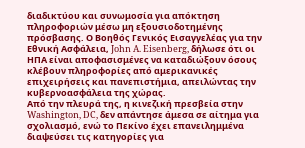διαδικτύου και συνωμοσία για απόκτηση πληροφοριών μέσω μη εξουσιοδοτημένης πρόσβασης. Ο Βοηθός Γενικός Εισαγγελέας για την Εθνική Ασφάλεια, John A. Eisenberg, δήλωσε ότι οι ΗΠΑ είναι αποφασισμένες να καταδιώξουν όσους κλέβουν πληροφορίες από αμερικανικές επιχειρήσεις και πανεπιστήμια, απειλώντας την κυβερνοασφάλεια της χώρας.
Από την πλευρά της, η κινεζική πρεσβεία στην Washington, DC, δεν απάντησε άμεσα σε αίτημα για σχολιασμό, ενώ το Πεκίνο έχει επανειλημμένα διαψεύσει τις κατηγορίες για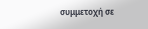συμμετοχή σε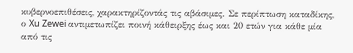κυβερνοεπιθέσεις, χαρακτηρίζοντάς τις αβάσιμες. Σε περίπτωση καταδίκης, ο Xu Zewei αντιμετωπίζει ποινή κάθειρξης έως και 20 ετών για κάθε μία από τις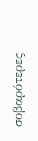σοβαρότερες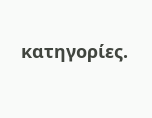κατηγορίες.